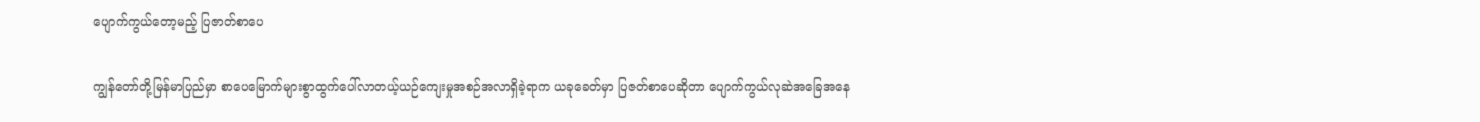ပျောက်ကွယ်တော့မည့် ပြဇာတ်စာပေ

ကျွန်တော်တို့မြန်မာပြည်မှာ စာပေမြောက်များစွာထွက်ပေါ်လာတယ့်ယဉ်ကျေးမှုအစဉ်အလာရှိခဲ့ရာက ယခုခေတ်မှာ ပြဇတ်စာပေဆိုတာ ပျောက်ကွယ်လုဆဲအခြေအနေ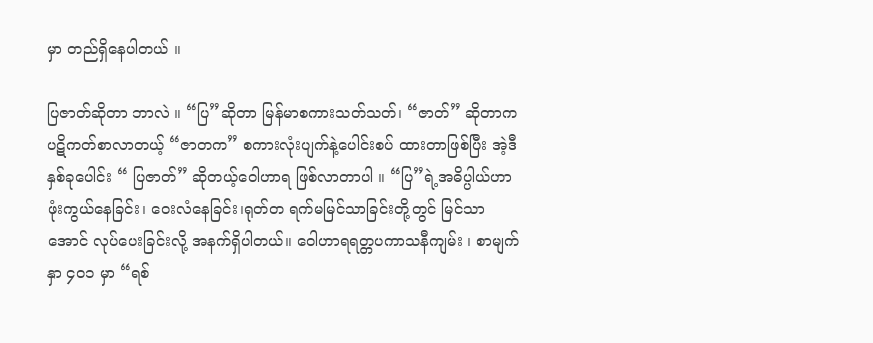မှာ တည်ရှိနေပါတယ် ။

ပြဇာတ်ဆိုတာ ဘာလဲ ။ “ပြ”ဆိုတာ မြန်မာစကားသတ်သတ်၊ “ဇာတ်” ဆိုတာကပဋိကတ်စာလာတယ့် “ဇာတက” စကားလုံးပျက်နဲ့ပေါင်းစပ် ထားတာဖြစ်ပြီး အဲ့ဒီနှစ်ခုပေါင်း “ ပြဇာတ်” ဆိုတယ့်ဝေါဟာရ ဖြစ်လာတာပါ ။ “ပြ”ရဲ့အဓိပ္ပါယ်ဟာ ဖုံးကွယ်နေခြင်း၊ ဝေးလံနေခြင်း၊ရုတ်တ ရက်မမြင်သာခြင်းတို့တွင် မြင်သာအောင် လုပ်ပေးခြင်းလို့ အနက်ရှိပါတယ်။ ဝေါဟာရရတ္တပကာသနီကျမ်း ၊ စာမျက်နှာ ၄၀၁ မှာ “ရစ်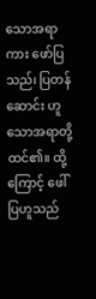သောအရာကား ဖော်ပြသည်၊ ပြတန်ဆောင်း ဟူသောအရာတို့ ထင်၏။ ထို့ကြောင့် ဖေါ်ပြဟူသည်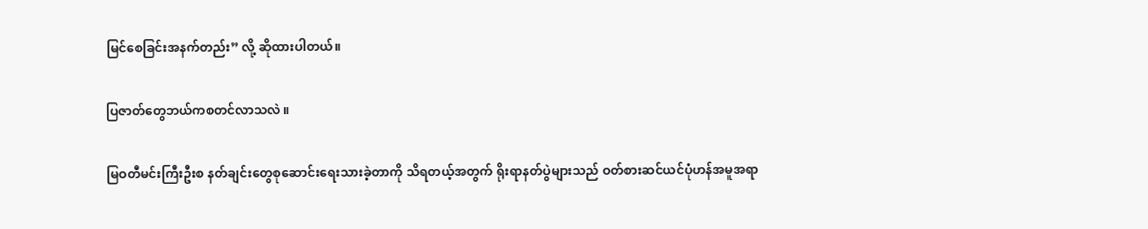မြင်စေခြင်းအနက်တည်း” လို့ ဆိုထားပါတယ်။

ပြဇာတ်တွေဘယ်ကစတင်လာသလဲ ။

မြဝတီမင်းကြီးဦးစ နတ်ချင်းတွေစုဆောင်းရေးသားခဲ့တာကို သိရတယ့်အတွက် ရိုးရာနတ်ပွဲများသည် ဝတ်စားဆင်ယင်ပုံဟန်အမူအရာ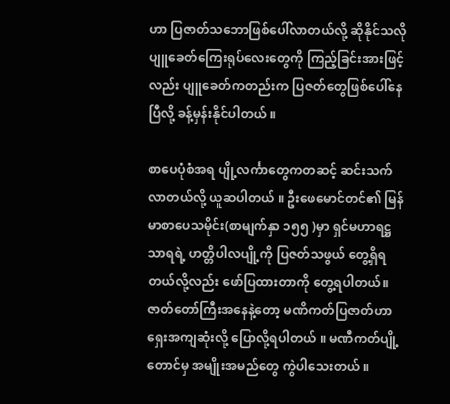ဟာ ပြဇာတ်သဘောဖြစ်ပေါ်လာတယ်လို့ ဆိုနိုင်သလို ပျူခေတ်ကြေးရုပ်လေးတွေကို ကြည့်ခြင်းအားဖြင့်လည်း ပျူခေတ်ကတည်းက ပြဇတ်တွေဖြစ်ပေါ်နေပြီလို့ ခန့်မှန်းနိုင်ပါတယ် ။

စာပေပုံစံအရ ပျို့လင်္ကာတွေကတဆင့် ဆင်းသက်လာတယ်လို့ ယူဆပါတယ် ။ ဦးဖေမောင်တင်၏ မြန်မာစာပေသမိုင်း(စာမျက်နှာ ၁၅၅ )မှာ ရှင်မဟာရဋ္ဌသာရရဲ့ ဟတ္တိပါလပျို့ကို ပြဇတ်သဖွယ် တွေ့ရှိရတယ်လို့လည်း ဖော်ပြထားတာကို တွေ့ရပါတယ်။ ဇာတ်တော်ကြီးအနေနဲ့တော့ မဏိကတ်ပြဇာတ်ဟာ ရှေးအကျဆုံးလို့ ပြောလို့ရပါတယ် ။ မဏီကတ်ပျို့တောင်မှ အမျိုးအမည်တွေ ကွဲပါသေးတယ် ။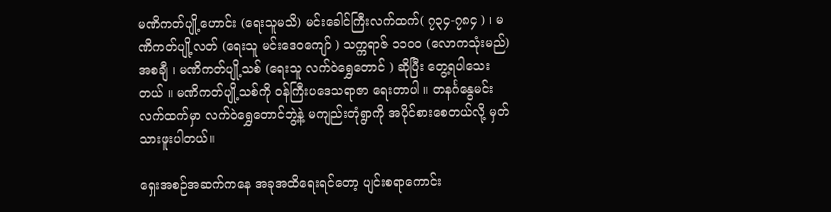မဏိကတ်ပျို့ဟောင်း (ရေးသူမသိ) မင်းခေါင်ကြီးလက်ထက်( ၇၃၄-၇၈၄ ) ၊ မဏိကတ်ပျို့လတ် (ရေးသူ မင်းဒေဝကျော် ) သက္ကရာဇ် ၁၁၀၀ (လောကသုံးမည်) အစချီ ၊ မဏိကတ်ပျို့သစ် (ရေးသူ လက်ဝဲရွှေတောင် ) ဆိုပြီး တွေ့ရပါသေးတယ် ။ မဏိကတ်ပျို့သစ်ကို ဝန်ကြီးပဒေသရာဇာ ရေးတာပါ ။ တနင်္ဂနွေမင်းလက်ထက်မှာ လက်ဝဲရွှေတောင်ဘွဲ့နဲ့ မကျည်းတုံရွာကို အပိုင်စားစေတယ်လို့ မှတ်သားဖူးပါတယ်။

ရှေးအစဉ်အဆက်ကနေ အခုအထိရေးရင်တော့ ပျင်းစရာကောင်း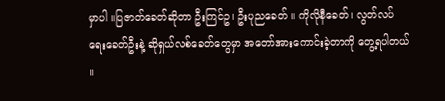မှာပါ ။ပြဇာတ်ခေတ်ဆိုတာ ဦးကြင်ဥ၊ ဦးပုညခေတ် ။ ကိုလိုနီခေတ်၊ လွတ်လပ်ရေးခေတ်ဦးနဲ့ ဆိုရှယ်လစ်ခေတ်တွေမှာ အတော်အားကောင်းခဲ့တာကို တွေ့ရပါတယ် ။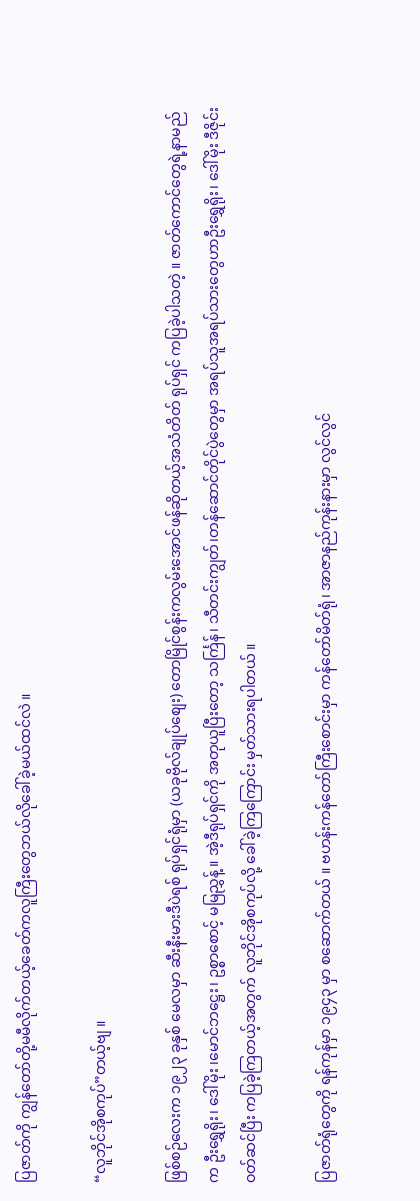ပြဇာတ်ကို ကျွန်တော်တို့မမီလိုက်တယ့်ခေတ်ကလူကြီးတွေဘယ်လိုခေါ်ခဲ့မယ်ထင်လဲ ။

“လူဘိုင်အိုစကုပ်”တယ့်ဗျ ။

ဖြစ်စဉ်လေးက ၁၉၂၃ ခုနှစ် မေလမှာ ဆီးနီးမားဒီပဲရစ် ရုပ်ရှင်ရုံမှာ (ယခုဗိုလ်ချုပ်စျေး) တောမြိုင်စွန်းကလွမ်းအောင်ဖန်ဆိုတယ့်အသံတိတ် ရုပ်ရှင် ကပြခဲ့ပါသတဲ့ ။ ဇာတ်ကောင်တွေရဲ့နာမည်က ဦးရွှေရိုး၊ ဒေါ်မိုး ၊မောင်ဘဋ္ဌေး၊ ဥစ္စာစောင့် မမြညွှန့် ။ အဲ့ဒီရုပ်ရှင်ကို အတုယူပြီးတော့ သင်္ကြန်၊ သီတင်းကျွတ်၊တန်ဆောင်တိုင်ပွဲတွေမှာ အရပ်သူအရပ်သားတွေဟာဦးရွှေရိုး၊ ဒေါ်မိုး ဒီဇိုင်းဝတ်ဆင်ပြီး ကပြခဲ့ကြတယ့်အတွက် လူဘိုင်အိုစကုပ်လို့ ခေါ်ခဲ့ကြကြောင်း မှတ်သားရပါတယ် ။

ပြဇာတ်ရုံတွေကို ရန်ကုန်မှာ ၁၉၄၃ မှာ စဆောက်တယ် ။ ဗဟန်းကန်တော်ကြီးစောင်းမှာ ကန်တော်မိတ်ရုံ၊ အာဇာနည်ကုန်းနားမှာ လွင်လွင်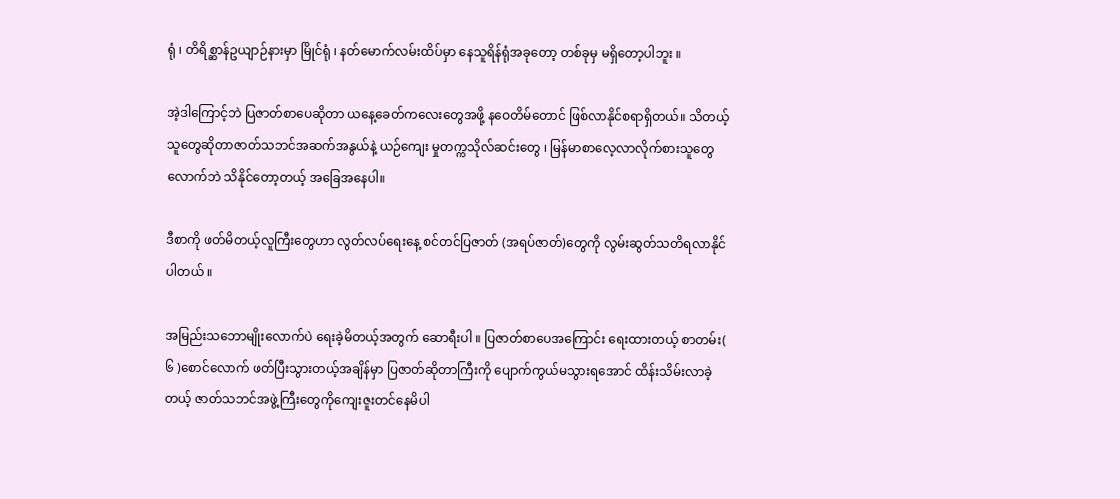ရုံ ၊ တိရိစ္ဆာန်ဥယျာဉ်နားမှာ မြိုင်ရုံ ၊ နတ်မောက်လမ်းထိပ်မှာ နေသူရိန်ရုံအခုတော့ တစ်ခုမှ မရှိတော့ပါဘူး ။

အဲ့ဒါကြောင့်ဘဲ ပြဇာတ်စာပေဆိုတာ ယနေ့ခေတ်ကလေးတွေအဖို့ နဝေတိမ်တောင် ဖြစ်လာနိုင်စရာရှိတယ်။ သိတယ့်သူတွေဆိုတာဇာတ်သဘင်အဆက်အနွယ်နဲ့ ယဉ်ကျေး မှုတက္ကသိုလ်ဆင်းတွေ ၊ မြန်မာစာလေ့လာလိုက်စားသူတွေလောက်ဘဲ သိနိုင်တော့တယ့် အခြေအနေပါ။

ဒီစာကို ဖတ်မိတယ့်လူကြီးတွေဟာ လွတ်လပ်ရေးနေ့ စင်တင်ပြဇာတ် (အရပ်ဇာတ်)တွေကို လွမ်းဆွတ်သတိရလာနိုင်ပါတယ် ။

အမြည်းသဘောမျိုးလောက်ပဲ ရေးခဲ့မိတယ့်အတွက် ဆောရီးပါ ။ ပြဇာတ်စာပေအကြောင်း ရေးထားတယ့် စာတမ်း( ၆ )စောင်လောက် ဖတ်ပြီးသွားတယ့်အချိန်မှာ ပြဇာတ်ဆိုတာကြီးကို ပျောက်ကွယ်မသွားရအောင် ထိန်းသိမ်းလာခဲ့တယ့် ဇာတ်သဘင်အဖွဲ့ကြီးတွေကိုကျေးဇူးတင်နေမိပါ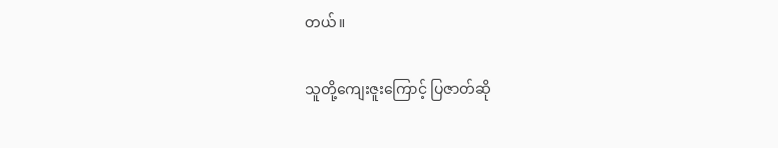တယ်။

သူတို့ကျေးဇူးကြောင့် ပြဇာတ်ဆို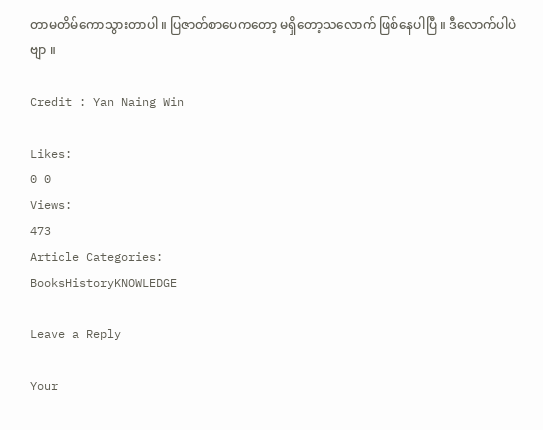တာမတိမ်ကောသွားတာပါ ။ ပြဇာတ်စာပေကတော့ မရှိတော့သလောက် ဖြစ်နေပါပြီ ။ ဒီလောက်ပါပဲဗျာ ။

Credit : Yan Naing Win

Likes:
0 0
Views:
473
Article Categories:
BooksHistoryKNOWLEDGE

Leave a Reply

Your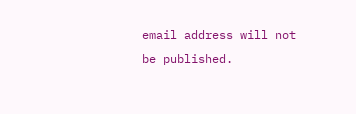email address will not be published.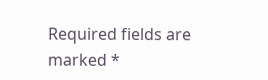Required fields are marked *